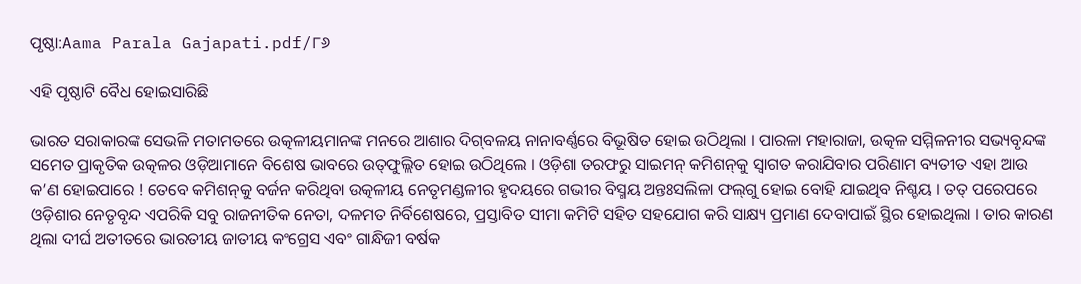ପୃଷ୍ଠା:Aama Parala Gajapati.pdf/୮୬

ଏହି ପୃଷ୍ଠାଟି ବୈଧ ହୋଇସାରିଛି

ଭାରତ ସରାକାରଙ୍କ ସେଭଳି ମତାମତରେ ଉତ୍କଳୀୟମାନଙ୍କ ମନରେ ଆଶାର ଦିଗ୍‌ବଳୟ ନାନାବର୍ଣ୍ଣରେ ବିଭୂଷିତ ହୋଇ ଉଠିଥିଲା । ପାରଳା ମହାରାଜା, ଉତ୍କଳ ସମ୍ମିଳନୀର ସଭ୍ୟବୃନ୍ଦଙ୍କ ସମେତ ପ୍ରାକୃତିକ ଉତ୍କଳର ଓଡ଼ିଆମାନେ ବିଶେଷ ଭାବରେ ଉତ୍‌ଫୁଲ୍ଲିତ ହୋଇ ଉଠିଥିଲେ । ଓଡ଼ିଶା ତରଫରୁ ସାଇମନ୍ କମିଶନ୍‌କୁ ସ୍ୱାଗତ କରାଯିବାର ପରିଣାମ ବ୍ୟତୀତ ଏହା ଆଉ କ’ଣ ହୋଇପାରେ ! ତେବେ କମିଶନ୍‌କୁ ବର୍ଜନ କରିଥିବା ଉତ୍କଳୀୟ ନେତୃମଣ୍ଡଳୀର ହୃଦୟରେ ଗଭୀର ବିସ୍ମୟ ଅନ୍ତଃସଲିଳା ଫଲ୍‌ଗୁ ହୋଇ ବୋହି ଯାଇଥିବ ନିଶ୍ଚୟ । ତତ୍ ପରେପରେ ଓଡ଼ିଶାର ନେତୃବୃନ୍ଦ ଏପରିକି ସବୁ ରାଜନୀତିକ ନେତା, ଦଳମତ ନିର୍ବିଶେଷରେ, ପ୍ରସ୍ତାବିତ ସୀମା କମିଟି ସହିତ ସହଯୋଗ କରି ସାକ୍ଷ୍ୟ ପ୍ରମାଣ ଦେବାପାଇଁ ସ୍ଥିର ହୋଇଥିଲା । ତାର କାରଣ ଥିଲା ଦୀର୍ଘ ଅତୀତରେ ଭାରତୀୟ ଜାତୀୟ କଂଗ୍ରେସ ଏବଂ ଗାନ୍ଧିଜୀ ବର୍ଷକ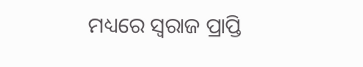ମଧ୍ୟରେ ସ୍ୱରାଜ ପ୍ରାପ୍ତି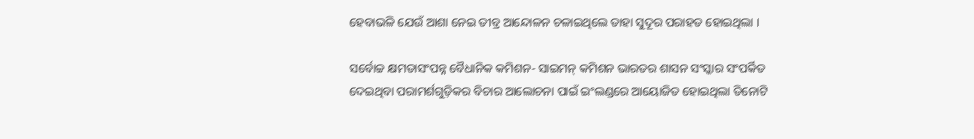ହେବାଭଳି ଯେଉଁ ଆଶା ନେଇ ତୀବ୍ର ଆନ୍ଦୋଳନ ଚଳାଇଥିଲେ ତାହା ସୁଦୂର ପରାହତ ହୋଇଥିଲା ।

ସର୍ବୋଚ୍ଚ କ୍ଷମତାସଂପନ୍ନ ବୈଧାନିକ କମିଶନ- ସାଇମନ୍ କମିଶନ ଭାରତର ଶାସନ ସଂସ୍କାର ସଂପର୍କିତ ଦେଇଥିବା ପରାମର୍ଶଗୁଡ଼ିକର ବିଚାର ଆଲୋଚନା ପାଇଁ ଇଂଲଣ୍ଡରେ ଆୟୋଜିତ ହୋଇଥିଲା ତିନୋଟି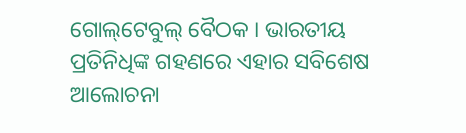ଗୋଲ୍‌ଟେବୁଲ୍ ବୈଠକ । ଭାରତୀୟ ପ୍ରତିନିଧିଙ୍କ ଗହଣରେ ଏହାର ସବିଶେଷ ଆଲୋଚନା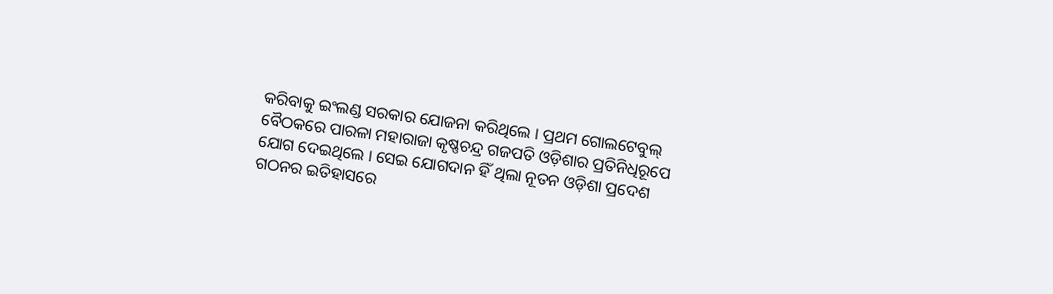କରିବାକୁ ଇଂଲଣ୍ଡ ସରକାର ଯୋଜନା କରିଥିଲେ । ପ୍ରଥମ ଗୋଲଟେବୁଲ୍ ବୈଠକରେ ପାରଳା ମହାରାଜା କୃଷ୍ଣଚନ୍ଦ୍ର ଗଜପତି ଓଡ଼ିଶାର ପ୍ରତିନିଧିରୂପେ ଯୋଗ ଦେଇଥିଲେ । ସେଇ ଯୋଗଦାନ ହିଁ ଥିଲା ନୂତନ ଓଡ଼ିଶା ପ୍ରଦେଶ ଗଠନର ଇତିହାସରେ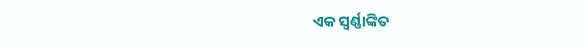ଏକ ସ୍ୱର୍ଣ୍ଣାଙ୍କିତ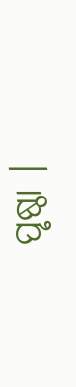ପୃଷ୍ଠା ।